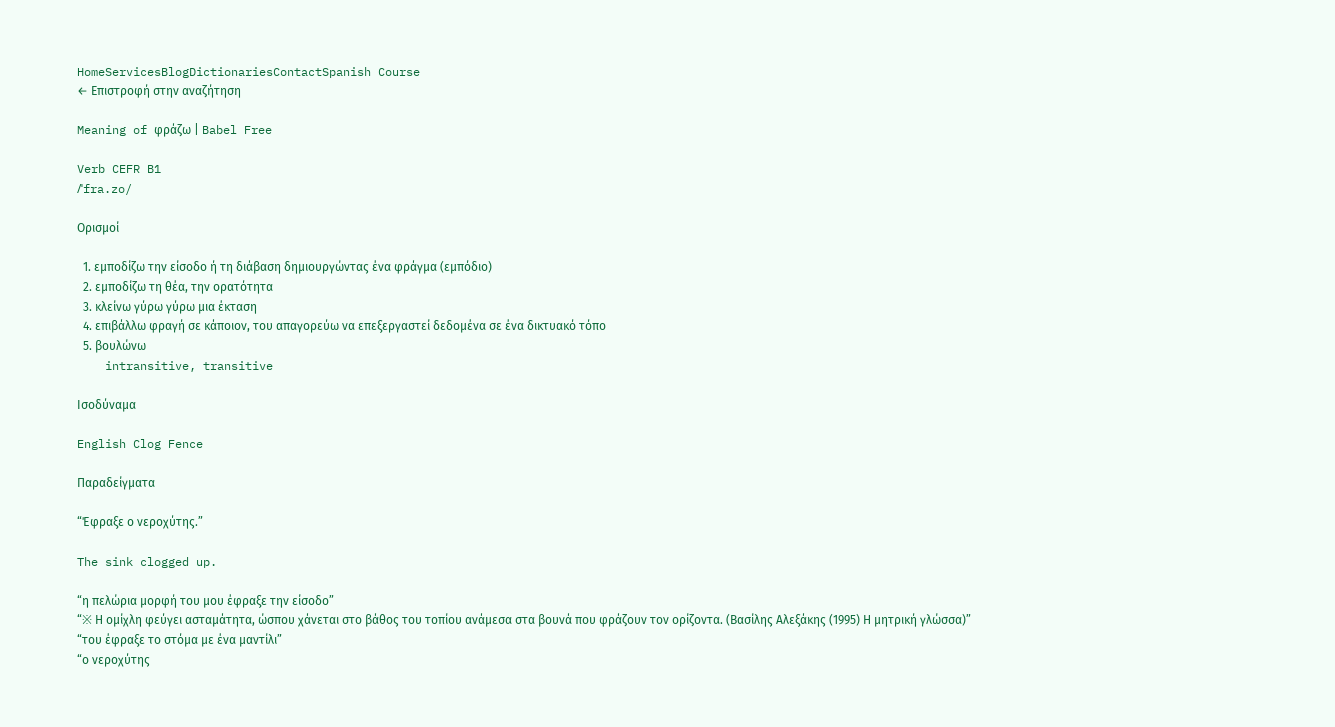HomeServicesBlogDictionariesContactSpanish Course
← Επιστροφή στην αναζήτηση

Meaning of φράζω | Babel Free

Verb CEFR B1
/ˈfra.zo/

Ορισμοί

  1. εμποδίζω την είσοδο ή τη διάβαση δημιουργώντας ένα φράγμα (εμπόδιο)
  2. εμποδίζω τη θέα, την ορατότητα
  3. κλείνω γύρω γύρω μια έκταση
  4. επιβάλλω φραγή σε κάποιον, του απαγορεύω να επεξεργαστεί δεδομένα σε ένα δικτυακό τόπο
  5. βουλώνω
    intransitive, transitive

Ισοδύναμα

English Clog Fence

Παραδείγματα

“Έφραξε ο νεροχύτης.”

The sink clogged up.

“η πελώρια μορφή του μου έφραξε την είσοδο”
“※ Η ομίχλη φεύγει ασταμάτητα, ώσπου χάνεται στο βάθος του τοπίου ανάμεσα στα βουνά που φράζουν τον ορίζοντα. (Βασίλης Αλεξάκης (1995) Η μητρική γλώσσα)”
“του έφραξε το στόμα με ένα μαντίλι”
“ο νεροχύτης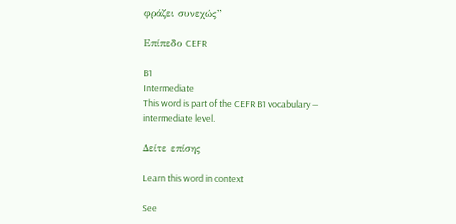φράζει συνεχώς”

Επίπεδο CEFR

B1
Intermediate
This word is part of the CEFR B1 vocabulary — intermediate level.

Δείτε επίσης

Learn this word in context

See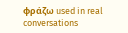φράζω used in real conversations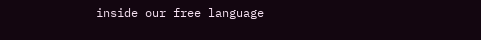inside our free language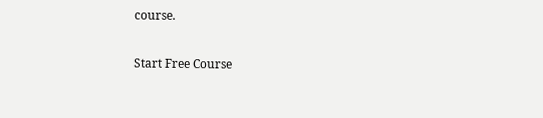course.

Start Free Course